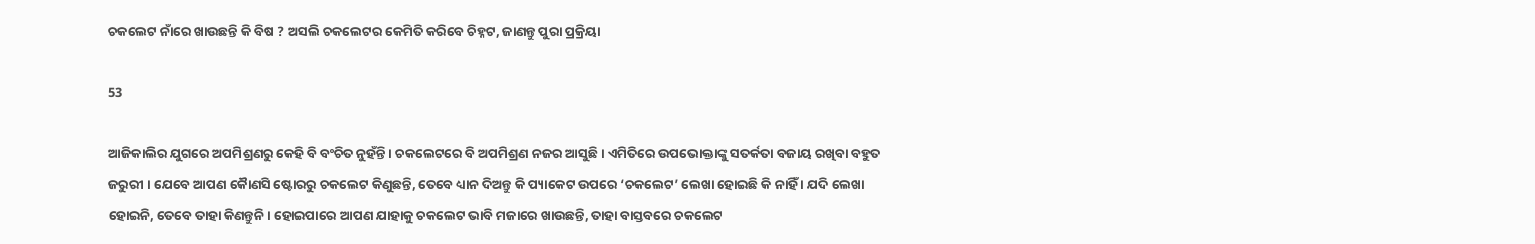ଚକଲେଟ ନାଁରେ ଖାଉଛନ୍ତି କି ବିଷ ? ଅସଲି ଚକଲେଟର କେମିତି କରିବେ ଚିହ୍ନଟ, ଜାଣନ୍ତୁ ପୁରା ପ୍ରକ୍ରିୟା

53

ଆଜିକାଲିର ଯୁଗରେ ଅପମିଶ୍ରଣରୁ କେହି ବି ବଂଚିତ ନୁହଁନ୍ତି । ଚକଲେଟରେ ବି ଅପମିଶ୍ରଣ ନଜର ଆସୁଛି । ଏମିତିରେ ଉପଭୋକ୍ତାଙ୍କୁ ସତର୍କତା ବଜାୟ ରଖିବା ବହୁତ ଜରୁରୀ । ଯେବେ ଆପଣ କୈାଣସି ଷ୍ଟୋରରୁ ଚକଲେଟ କିଣୁଛନ୍ତି, ତେବେ ଧ୍ୟାନ ଦିଅନ୍ତୁ କି ପ୍ୟାକେଟ ଉପରେ ‘ଚକଲେଟ’ ଲେଖା ହୋଇଛି କି ନାହିଁ । ଯଦି ଲେଖା ହୋଇନି, ତେବେ ତାହା କିଣନ୍ତୁନି । ହୋଇପାରେ ଆପଣ ଯାହାକୁ ଚକଲେଟ ଭାବି ମଜାରେ ଖାଉଛନ୍ତି, ତାହା ବାସ୍ତବରେ ଚକଲେଟ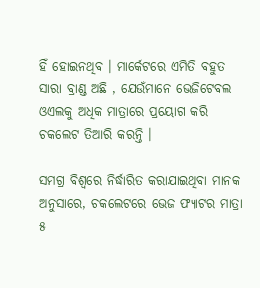ହିଁ ହୋଇନଥିବ । ମାର୍କେଟରେ ଏମିତି ବହୁତ ସାରା ବ୍ରାଣ୍ଡ ଅଛି , ଯେଉଁମାନେ ଭେଜିଟେବଲ ଓଏଲକୁ ଅଧିକ ମାତ୍ରାରେ ପ୍ରୟୋଗ କରି ଚକଲେଟ ତିଆରି କରନ୍ତି ।

ସମଗ୍ର ବିଶ୍ୱରେ ନିର୍ଦ୍ଧାରିତ କରାଯାଇଥିବା ମାନକ ଅନୁସାରେ, ଚକଲେଟରେ ଭେଜ ଫ୍ୟାଟର ମାତ୍ରା ୫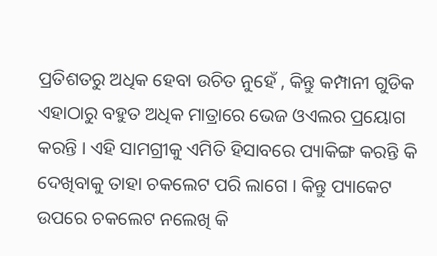ପ୍ରତିଶତରୁ ଅଧିକ ହେବା ଉଚିତ ନୁହେଁ , କିନ୍ତୁ କମ୍ପାନୀ ଗୁଡିକ ଏହାଠାରୁ ବହୁତ ଅଧିକ ମାତ୍ରାରେ ଭେଜ ଓଏଲର ପ୍ରୟୋଗ କରନ୍ତି । ଏହି ସାମଗ୍ରୀକୁ ଏମିତି ହିସାବରେ ପ୍ୟାକିଙ୍ଗ କରନ୍ତି କି ଦେଖିବାକୁ ତାହା ଚକଲେଟ ପରି ଲାଗେ । କିନ୍ତୁ ପ୍ୟାକେଟ ଉପରେ ଚକଲେଟ ନଲେଖି କି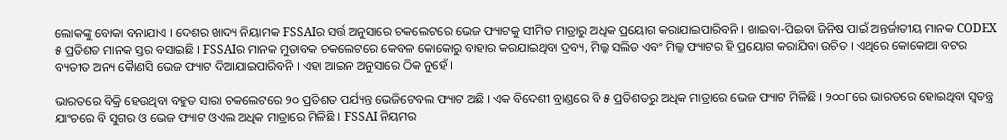ଲୋକଙ୍କୁ ବୋକା ବନାଯାଏ । ଦେଶର ଖାଦ୍ୟ ନିୟାମକ FSSAIର ସର୍ତ୍ତ ଅନୁସାରେ ଚକଲେଟରେ ଭେଜ ଫ୍ୟାଟକୁ ସୀମିତ ମାତ୍ରାରୁ ଅଧିକ ପ୍ରୟୋଗ କରାଯାଇପାରିବନି । ଖାଇବା-ପିଇବା ଜିନିଷ ପାଇଁ ଅନ୍ତର୍ଜାତୀୟ ମାନକ CODEX ୫ ପ୍ରତିଶତ ମାନକ ସ୍ତର ବସାଇଛି । FSSAIର ମାନକ ମୁତାବକ ଚକଲେଟରେ କେବଳ କୋକୋରୁ ବାହାର କରଯାଇଥିବା ଦ୍ରବ୍ୟ, ମିଲ୍କ ସଲିଡ ଏବଂ ମିଲ୍କ ଫ୍ୟାଟର ହି ପ୍ରୟୋଗ କରାଯିବା ଉଚିତ । ଏଥିରେ କୋକୋଆ ବଟର ବ୍ୟତୀତ ଅନ୍ୟ କୈାଣସି ଭେଜ ଫ୍ୟାଟ ଦିଆଯାଇପାରିବନି । ଏହା ଆଇନ ଅନୁସାରେ ଠିକ ନୁହେଁ ।

ଭାରତରେ ବିକ୍ରି ହେଉଥିବା ବହୁତ ସାରା ଚକଲେଟରେ ୨୦ ପ୍ରତିଶତ ପର୍ଯ୍ୟନ୍ତ ଭେଜିଟେବଲ ଫ୍ୟାଟ ଅଛି । ଏକ ବିଦେଶୀ ବ୍ରାଣ୍ଡରେ ବି ୫ ପ୍ରତିଶତରୁ ଅଧିକ ମାତ୍ରାରେ ଭେଜ ଫ୍ୟାଟ ମିଳିଛି । ୨୦୦୮ରେ ଭାରତରେ ହୋଇଥିବା ସ୍ୱତନ୍ତ୍ର ଯାଂଚରେ ବି ସୁଗର ଓ ଭେଜ ଫ୍ୟାଟ ଓଏଲ ଅଧିକ ମାତ୍ରାରେ ମିଳିଛି । FSSAI ନିୟମର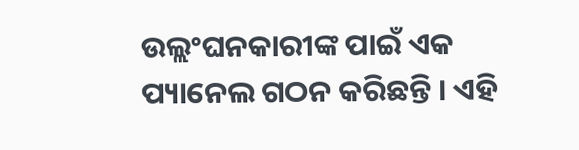ଉଲ୍ଲଂଘନକାରୀଙ୍କ ପାଇଁ ଏକ ପ୍ୟାନେଲ ଗଠନ କରିଛନ୍ତି । ଏହି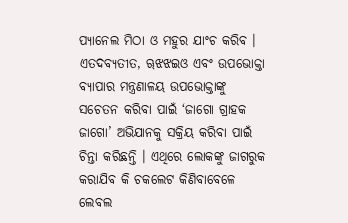ପ୍ୟାନେଲ ମିଠା ଓ ମହୁର ଯାଂଚ କରିବ । ଏତଦବ୍ୟତୀତ, ୠଝଝଇଓ ଏବଂ ଉପଭୋକ୍ତା ବ୍ୟାପାର ମନ୍ତ୍ରଣାଳୟ ଉପଭୋକ୍ତାଙ୍କୁ ସଚେତନ କରିବା ପାଇଁ ‘ଜାଗୋ ଗ୍ରାହକ ଜାଗୋ’ ଅଭିଯାନକୁ ସକ୍ରିୟ କରିବା ପାଇଁ ଚିନ୍ତା କରିଛନ୍ତି । ଏଥିରେ ଲୋକଙ୍କୁ ଜାଗରୁକ କରାଯିବ କି ଚକଲେଟ କିଣିବାବେଳେ ଲେବଲ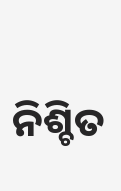ନିଶ୍ଚିତ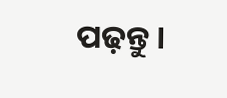ପଢ଼ନ୍ତୁ ।